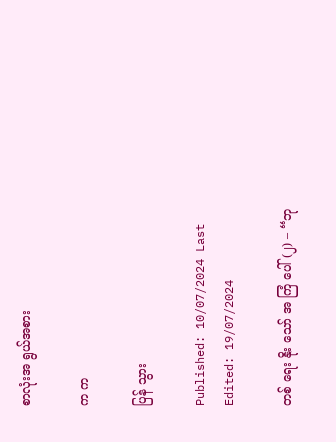စာလုံးအ ရွယ်အစား

က က

ပြန် သွား

Published: 10/07/2024 Last Edited: 19/07/2024

တစ် ရေး နိုး သော် အ ကြံ ပေါ် (၂) – “ဘု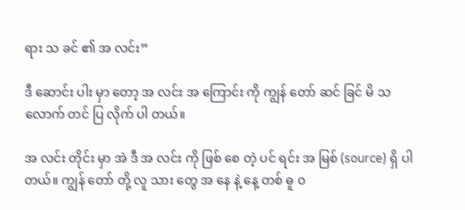ရား သ ခင် ၏ အ လင်း”

ဒီ ဆောင်း ပါး မှာ တော့ အ လင်း အ ကြောင်း ကို ကျွန် တော် ဆင် ခြင် မိ သ လောက် တင် ပြ လိုက် ပါ တယ်။

အ လင်း တိုင်း မှာ အဲ ဒီ အ လင်း ကို ဖြစ် စေ တဲ့ ပင် ရင်း အ မြစ် (source) ရှိ ပါ တယ်။ ကျွန် တော် တို့ လူ သား တွေ အ နေ နဲ့ နေ့ တစ် ဓူ ဝ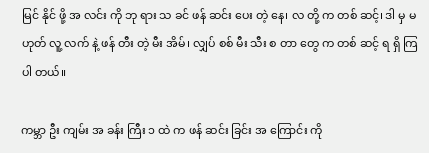မြင် နိုင် ဖို့ အ လင်း ကို ဘု ရား သ ခင် ဖန် ဆင်း ပေး တဲ့ နေ၊ လ တို့ က တစ် ဆင့်၊ ဒါ မှ မ ဟုတ် လူ့ လက် နဲ့ ဖန် တီး တဲ့ မီး အိမ်၊ လျှပ် စစ် မီး သီး စ တာ တွေ က တစ် ဆင့် ရ ရှိ ကြ ပါ တယ်။

ကမ္ဘာ ဦး ကျမ်း အ ခန်း ကြီး ၁ ထဲ က ဖန် ဆင်း ခြင်း အ ကြောင်း ကို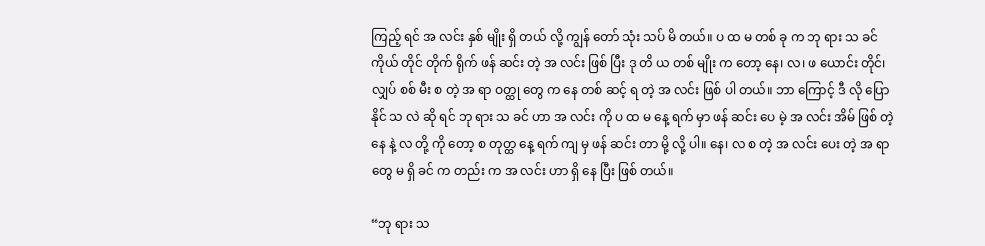ကြည့် ရင် အ လင်း နှစ် မျိုး ရှိ တယ် လို့ ကျွန် တော် သုံး သပ် မိ တယ်။ ပ ထ မ တစ် ခု က ဘု ရား သ ခင် ကိုယ် တိုင် တိုက် ရိုက် ဖန် ဆင်း တဲ့ အ လင်း ဖြစ် ပြီး ဒု တိ ယ တစ် မျိုး က တော့ နေ၊ လ၊ ဖ ယောင်း တိုင်၊ လျှပ် စစ် မီး စ တဲ့ အ ရာ ဝတ္ထု တွေ က နေ တစ် ဆင့် ရ တဲ့ အ လင်း ဖြစ် ပါ တယ်။ ဘာ ကြောင့် ဒီ လို ပြော နိုင် သ လဲ ဆို ရင် ဘု ရား သ ခင် ဟာ အ လင်း ကို ပ ထ မ နေ့ ရက် မှာ ဖန် ဆင်း ပေ မဲ့ အ လင်း အိမ် ဖြစ် တဲ့ နေ နဲ့ လ တို့ ကို တော့ စ တုတ္ထ နေ့ ရက် ကျ မှ ဖန် ဆင်း တာ မို့ လို့ ပါ။ နေ၊ လ စ တဲ့ အ လင်း ပေး တဲ့ အ ရာ တွေ မ ရှိ ခင် က တည်း က အ လင်း ဟာ ရှိ နေ ပြီး ဖြစ် တယ်။

“ဘု ရား သ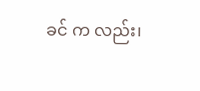ခင် က လည်း၊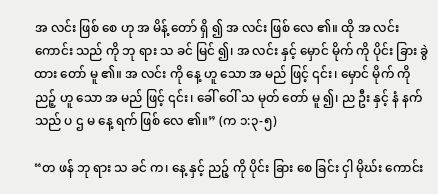အ လင်း ဖြစ် စေ ဟု အ မိန့် တော် ရှိ ၍ အ လင်း ဖြစ် လေ ၏။ ထို အ လင်း ကောင်း သည် ကို ဘု ရား သ ခင် မြင် ၍၊ အ လင်း နှင့် မှောင် မိုက် ကို ပိုင်း ခြား ခွဲ ထား တော် မူ ၏။ အ လင်း ကို နေ့ ဟူ သော အ မည် ဖြင့် ၎င်း၊ မှောင် မိုက် ကို ညဉ့် ဟူ သော အ မည် ဖြင့် ၎င်း၊ ခေါ် ဝေါ် သ မုတ် တော် မူ ၍၊ ည ဦး နှင့် နံ နက် သည် ပ ဌ မ နေ့ ရက် ဖြစ် လေ ၏။” (က ၁:၃-၅)

“တ ဖန် ဘု ရား သ ခင် က၊ နေ့ နှင့် ညဉ့် ကို ပိုင်း ခြား စေ ခြင်း ငှါ မိုဃ်း ကောင်း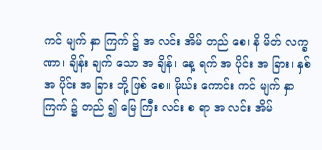ကင် မျက် နှာ ကြက် ၌ အ လင်း အိမ် တည် စေ၊ နိ မိတ် လက္ခ ဏာ၊ ချိန်း ချက် သော အ ချိန်၊ နေ့ ရက် အ ပိုင်း အ ခြား၊ နှစ် အ ပိုင်း အ ခြား ဘို့ ဖြစ် စေ။ မိုဃ်း ကောင်း ကင် မျက် နှာ ကြက် ၌ တည် ၍ မြေ ကြီး လင်း စ ရာ အ လင်း အိမ်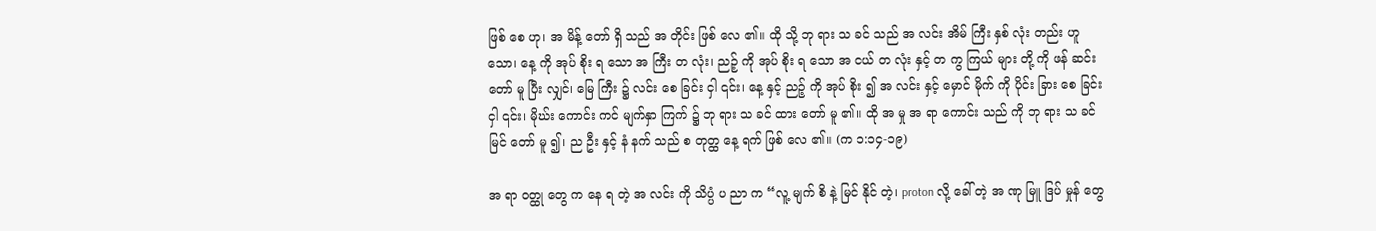ဖြစ် စေ ဟု၊ အ မိန့် တော် ရှိ သည် အ တိုင်း ဖြစ် လေ ၏။ ထို သို့ ဘု ရား သ ခင် သည် အ လင်း အိမ် ကြီး နှစ် လုံး တည်း ဟူ သော၊ နေ့ ကို အုပ် စိုး ရ သော အ ကြီး တ လုံး၊ ညဉ့် ကို အုပ် စိုး ရ သော အ ငယ် တ လုံး နှင့် တ ကွ ကြယ် များ တို့ ကို ဖန် ဆင်း တော် မူ ပြီး လျှင်၊ မြေ ကြီး ၌ လင်း စေ ခြင်း ငှါ ၎င်း၊ နေ့ နှင့် ညဉ့် ကို အုပ် စိုး ၍ အ လင်း နှင့် မှောင် မိုက် ကို ပိုင်း ခြား စေ ခြင်း ငှါ ၎င်း၊ မိုဃ်း ကောင်း ကင် မျက်နှာ ကြက် ၌ ဘု ရား သ ခင် ထား တော် မူ ၏။ ထို အ မှု အ ရာ ကောင်း သည် ကို ဘု ရား သ ခင် မြင် တော် မူ ၍၊ ည ဦး နှင့် နံ နက် သည် စ တုတ္ထ နေ့ ရက် ဖြစ် လေ ၏။ (က ၁:၁၄-၁၉)

အ ရာ ဝတ္ထု တွေ က နေ ရ တဲ့ အ လင်း ကို သိပ္ပံ ပ ညာ က “လူ့ မျက် စိ နဲ့ မြင် နိုင် တဲ့၊ proton လို့ ခေါ် တဲ့ အ ဏု မြူ ဒြပ် မှုန် တွေ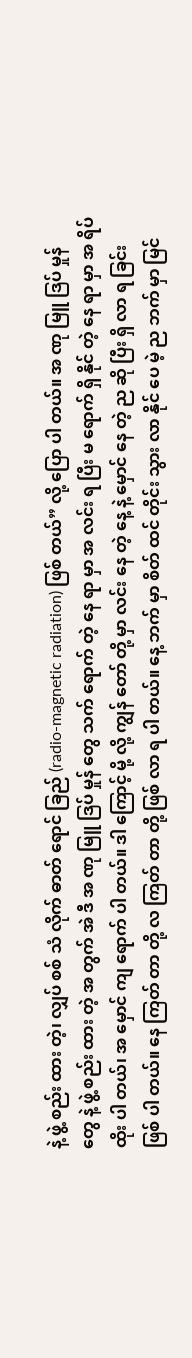နဲ့ ဖွဲ့ စည်း ထား တဲ့၊ လျှပ် စစ် သံ လိုက် ဓာတ် ရောင် ခြည် (radio-magnetic radiation) ဖြစ် တယ်” လို့ ပြော ပါ တယ်။ အ ဏု မြူ ဒြပ် မှုန် တွေ နဲ့ ဖွဲ့ စည်း ထား တဲ့ အ တွက် အဲ ဒီ အ ဏု မြူ ဒြပ် မှုန် တွေ သက် ရောက် တဲ့ နေ ရာ မှာ အ လင်း ရ ပြီး မ ရောက် ရှိ နိုင် တဲ့ နေ ရာ မှာ အ ရိပ် ထိုး ပါ တယ်၊ အ မှောင် ကျ ရောက် ပါ တယ်။ ဒါ ကြောင့် မို့ လို့ ကျွန် တော် တို့ မှာ လင်း နေ တဲ့ နေ့ နဲ့ မှောင် နေ တဲ့ ည ဆို ပြီး ရှိ လာ ရ ခြင်း ဖြစ် ပါ တယ်။ နေ ကြတ် တာ တို့ လ ကြတ် တာ တို့ ဖြစ် လာ ရ ပါ တယ်။ နေ့ ဘက် မှာ စိတ် ထင် တိုင်း သွား လာ နိုင် ပေ မဲ့ ည ဘက် မှာ မြင်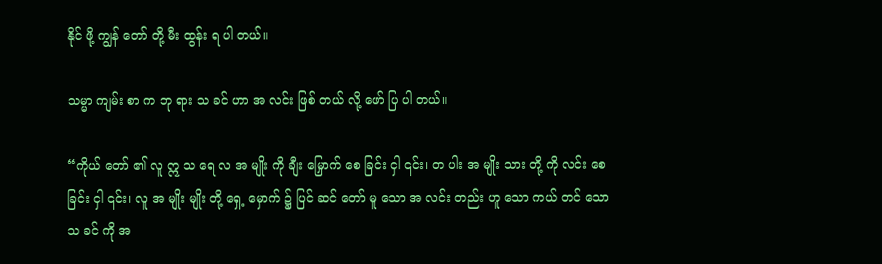နိုင် ဖို့ ကျွန် တော် တို့ မီး ထွန်း ရ ပါ တယ်။

သမ္မာ ကျမ်း စာ က ဘု ရား သ ခင် ဟာ အ လင်း ဖြစ် တယ် လို့ ဖော် ပြ ပါ တယ်။

“ကိုယ် တော် ၏ လူ ဣ သ ရေ လ အ မျိုး ကို ချီး မြှောက် စေ ခြင်း ငှါ ၎င်း၊ တ ပါး အ မျိုး သား တို့ ကို လင်း စေ ခြင်း ငှါ ၎င်း၊ လူ အ မျိုး မျိုး တို့ ရှေ့ မှောက် ၌ ပြင် ဆင် တော် မူ သော အ လင်း တည်း ဟူ သော ကယ် တင် သော သ ခင် ကို အ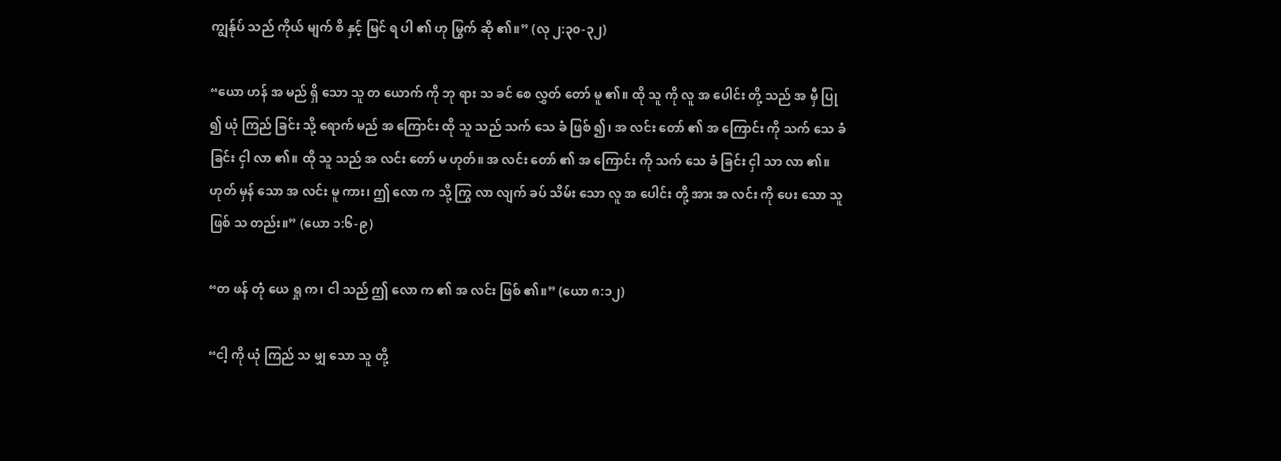ကျွန်ုပ် သည် ကိုယ် မျက် စိ နှင့် မြင် ရ ပါ ၏ ဟု မြွက် ဆို ၏။” (လု ၂:၃၀-၃၂)

“ယော ဟန် အ မည် ရှိ သော သူ တ ယောက် ကို ဘု ရား သ ခင် စေ လွှတ် တော် မူ ၏။ ထို သူ ကို လူ အ ပေါင်း တို့ သည် အ မှီ ပြု ၍ ယုံ ကြည် ခြင်း သို့ ရောက် မည် အ ကြောင်း ထို သူ သည် သက် သေ ခံ ဖြစ် ၍၊ အ လင်း တော် ၏ အ ကြောင်း ကို သက် သေ ခံ ခြင်း ငှါ လာ ၏။ ထို သူ သည် အ လင်း တော် မ ဟုတ်။ အ လင်း တော် ၏ အ ကြောင်း ကို သက် သေ ခံ ခြင်း ငှါ သာ လာ ၏။ ဟုတ် မှန် သော အ လင်း မူ ကား၊ ဤ လော က သို့ ကြွ လာ လျက် ခပ် သိမ်း သော လူ အ ပေါင်း တို့ အား အ လင်း ကို ပေး သော သူ ဖြစ် သ တည်း။” (ယော ၁:၆-၉)

“တ ဖန် တုံ ယေ ရှု က၊ ငါ သည် ဤ လော က ၏ အ လင်း ဖြစ် ၏။” (ယော ၈:၁၂)

“ငါ့ ကို ယုံ ကြည် သ မျှ သော သူ တို့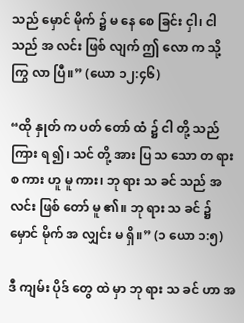သည် မှောင် မိုက် ၌ မ နေ စေ ခြင်း ငှါ၊ ငါ သည် အ လင်း ဖြစ် လျက် ဤ လော က သို့ ကြွ လာ ပြီ။” (ယော ၁၂:၄၆)

“ထို နှုတ် က ပတ် တော် ထံ ၌ ငါ တို့ သည် ကြား ရ ၍၊ သင် တို့ အား ပြ သ သော တ ရား စ ကား ဟူ မူ ကား၊ ဘု ရား သ ခင် သည် အ လင်း ဖြစ် တော် မူ ၏။ ဘု ရား သ ခင် ၌ မှောင် မိုက် အ လျှင်း မ ရှိ။” (၁ ယော ၁:၅)

ဒီ ကျမ်း ပိုဒ် တွေ ထဲ မှာ ဘု ရား သ ခင် ဟာ အ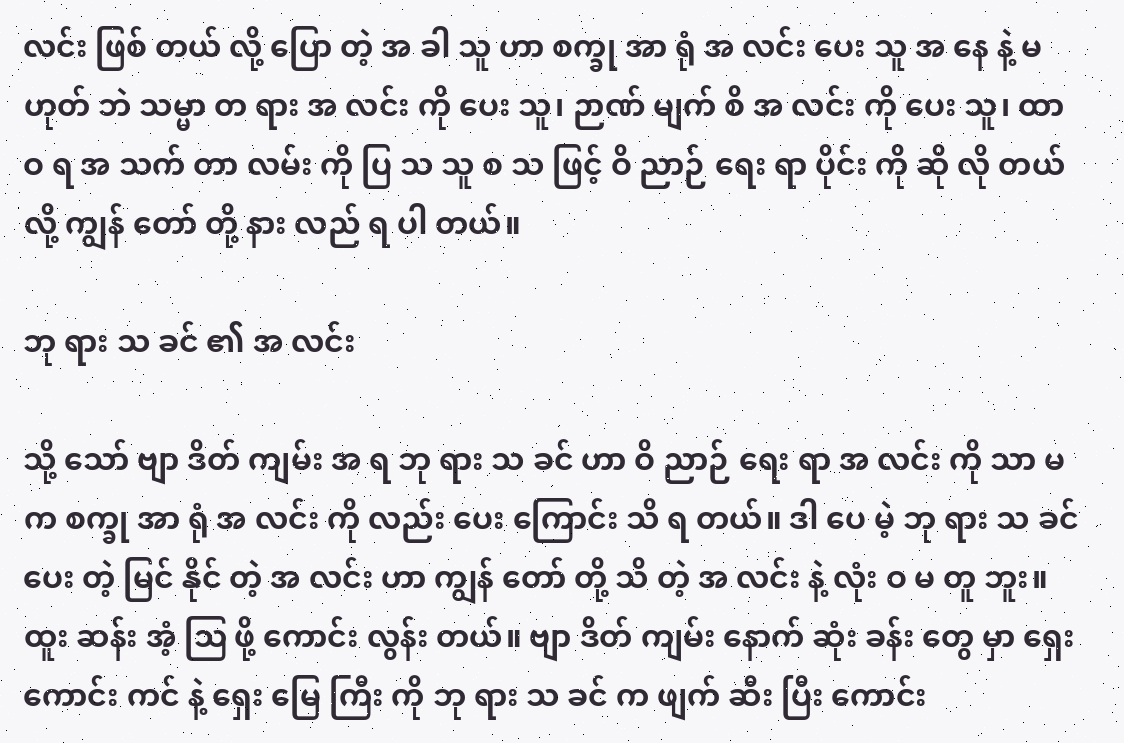လင်း ဖြစ် တယ် လို့ ပြော တဲ့ အ ခါ သူ ဟာ စက္ခု အာ ရုံ အ လင်း ပေး သူ အ နေ နဲ့ မ ဟုတ် ဘဲ သမ္မာ တ ရား အ လင်း ကို ပေး သူ၊ ဉာဏ် မျက် စိ အ လင်း ကို ပေး သူ၊ ထာ ဝ ရ အ သက် တာ လမ်း ကို ပြ သ သူ စ သ ဖြင့် ဝိ ညာဉ် ရေး ရာ ပိုင်း ကို ဆို လို တယ် လို့ ကျွန် တော် တို့ နား လည် ရ ပါ တယ်။

ဘု ရား သ ခင် ၏ အ လင်း

သို့ သော် ဗျာ ဒိတ် ကျမ်း အ ရ ဘု ရား သ ခင် ဟာ ဝိ ညာဉ် ရေး ရာ အ လင်း ကို သာ မ က စက္ခု အာ ရုံ အ လင်း ကို လည်း ပေး ကြောင်း သိ ရ တယ်။ ဒါ ပေ မဲ့ ဘု ရား သ ခင် ပေး တဲ့ မြင် နိုင် တဲ့ အ လင်း ဟာ ကျွန် တော် တို့ သိ တဲ့ အ လင်း နဲ့ လုံး ဝ မ တူ ဘူး။ ထူး ဆန်း အံ့ ဩ ဖို့ ကောင်း လွန်း တယ်။ ဗျာ ဒိတ် ကျမ်း နောက် ဆုံး ခန်း တွေ မှာ ရှေး ကောင်း ကင် နဲ့ ရှေး မြေ ကြီး ကို ဘု ရား သ ခင် က ဖျက် ဆီး ပြီး ကောင်း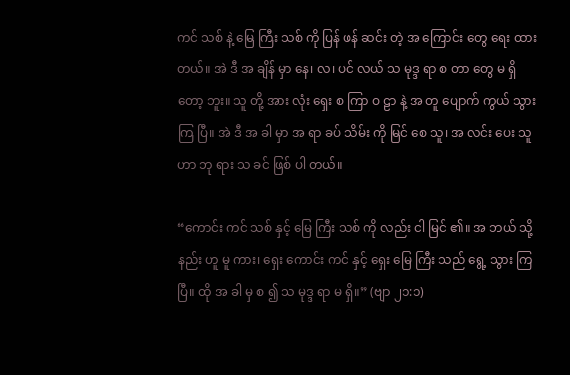ကင် သစ် နဲ့ မြေ ကြီး သစ် ကို ပြန် ဖန် ဆင်း တဲ့ အ ကြောင်း တွေ ရေး ထား တယ်။ အဲ ဒီ အ ချိန် မှာ နေ၊ လ၊ ပင် လယ် သ မုဒ္ဒ ရာ စ တာ တွေ မ ရှိ တော့ ဘူး။ သူ တို့ အား လုံး ရှေး စ ကြာ ဝ ဠာ နဲ့ အ တူ ပျောက် ကွယ် သွား ကြ ပြီ။ အဲ ဒီ အ ခါ မှာ အ ရာ ခပ် သိမ်း ကို မြင် စေ သူ၊ အ လင်း ပေး သူ ဟာ ဘု ရား သ ခင် ဖြစ် ပါ တယ်။

“ကောင်း ကင် သစ် နှင့် မြေ ကြီး သစ် ကို လည်း ငါ မြင် ၏။ အ ဘယ် သို့ နည်း ဟူ မူ ကား၊ ရှေး ကောင်း ကင် နှင့် ရှေး မြေ ကြီး သည် ရွေ့ သွား ကြ ပြီ။ ထို အ ခါ မှ စ ၍ သ မုဒ္ဒ ရာ မ ရှိ။” (ဗျာ ၂၁:၁)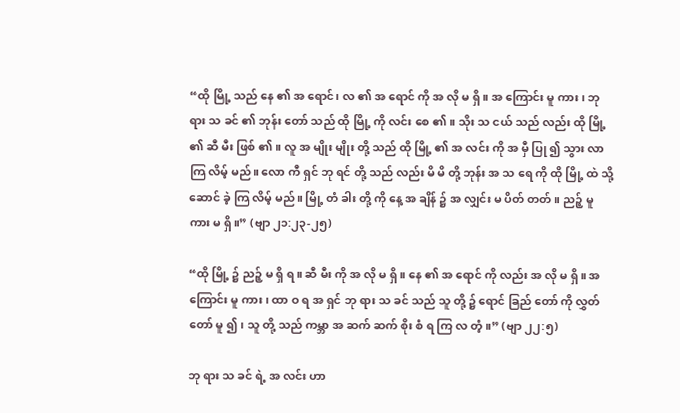“ထို မြို့ သည် နေ ၏ အ ရောင်၊ လ ၏ အ ရောင် ကို အ လို မ ရှိ။ အ ကြောင်း မူ ကား၊ ဘု ရား သ ခင် ၏ ဘုန်း တော် သည် ထို မြို့ ကို လင်း စေ ၏။ သိုး သ ငယ် သည် လည်း ထို မြို့ ၏ ဆီ မီး ဖြစ် ၏။ လူ အ မျိုး မျိုး တို့ သည် ထို မြို့ ၏ အ လင်း ကို အ မှီ ပြု ၍ သွား လာ ကြ လိမ့် မည်။ လော ကီ ရှင် ဘု ရင် တို့ သည် လည်း မိ မိ တို့ ဘုန်း အ သ ရေ ကို ထို မြို့ ထဲ သို့ ဆောင် ခဲ့ ကြ လိမ့် မည်။ မြို့ တံ ခါး တို့ ကို နေ့ အ ချိန် ၌ အ လျှင်း မ ပိတ် တတ်။ ညဉ့် မူ ကား မ ရှိ။” (ဗျာ ၂၁:၂၃-၂၅)

“ထို မြို့ ၌ ညဉ့် မ ရှိ ရ။ ဆီ မီး ကို အ လို မ ရှိ။ နေ ၏ အ ရောင် ကို လည်း အ လို မ ရှိ။ အ ကြောင်း မူ ကား၊ ထာ ဝ ရ အ ရှင် ဘု ရား သ ခင် သည် သူ တို့ ၌ ရောင် ခြည် တော် ကို လွှတ် တော် မူ ၍၊ သူ တို့ သည် ကမ္ဘာ အ ဆက် ဆက် စိုး စံ ရ ကြ လ တံ့။” (ဗျာ ၂၂:၅)

ဘု ရား သ ခင် ရဲ့ အ လင်း ဟာ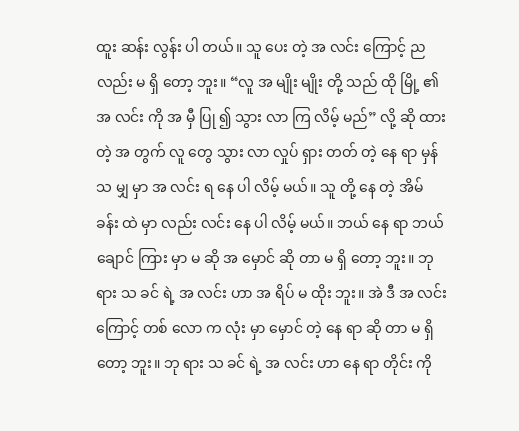ထူး ဆန်း လွန်း ပါ တယ်။ သူ ပေး တဲ့ အ လင်း ကြောင့် ည လည်း မ ရှိ တော့ ဘူး။ “လူ အ မျိုး မျိုး တို့ သည် ထို မြို့ ၏ အ လင်း ကို အ မှီ ပြု ၍ သွား လာ ကြ လိမ့် မည်” လို့ ဆို ထား တဲ့ အ တွက် လူ တွေ သွား လာ လှုပ် ရှား တတ် တဲ့ နေ ရာ မှန် သ မျှ မှာ အ လင်း ရ နေ ပါ လိမ့် မယ်။ သူ တို့ ‌နေ တဲ့ အိမ် ခန်း ထဲ မှာ လည်း လင်း နေ ပါ လိမ့် မယ်။ ဘယ် နေ ရာ ဘယ် ချောင် ကြား မှာ မ ဆို အ မှောင် ဆို တာ မ ရှိ တော့ ဘူး။ ဘု ရား သ ခင် ရဲ့ အ လင်း ဟာ အ ရိပ် မ ထိုး ဘူး။ အဲ ဒီ အ လင်း ကြောင့် တစ် လော က လုံး မှာ မှောင် တဲ့ နေ ရာ ဆို တာ မ ရှိ တော့ ဘူး။ ဘု ရား သ ခင် ရဲ့ အ လင်း ဟာ နေ ရာ တိုင်း ကို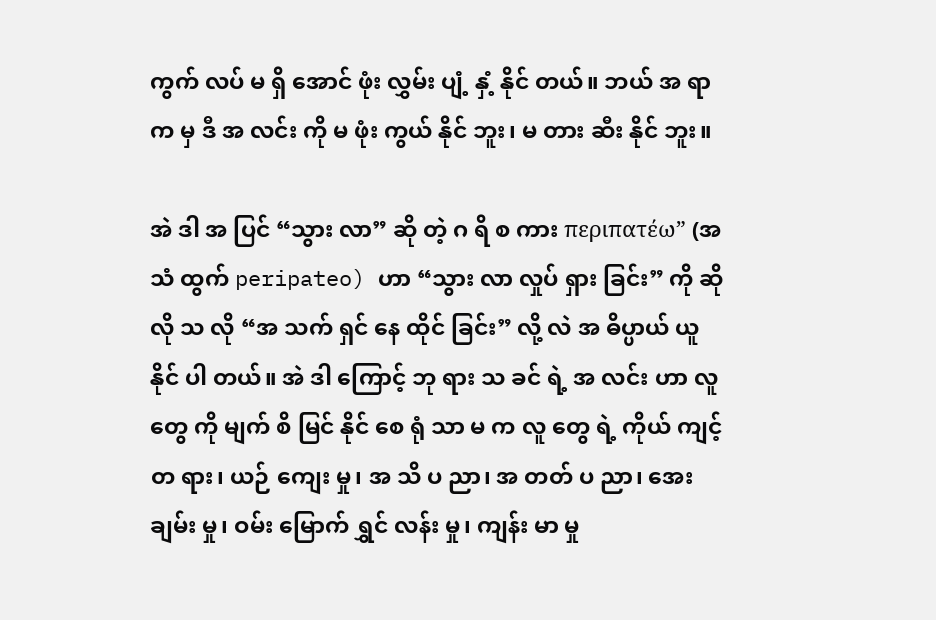ကွက် လပ် မ ရှိ အောင် ဖုံး လွှမ်း ပျံ့ နှံ့ နိုင် တယ်။ ဘယ် အ ရာ က မှ ဒီ အ လင်း ကို မ ဖုံး ကွယ် နိုင် ဘူး၊ မ တား ဆီး နိုင် ဘူး။

အဲ ဒါ အ ပြင် “သွား လာ” ဆို တဲ့ ဂ ရိ စ ကား περιπατέω” (အ သံ ထွက် peripateo) ဟာ “သွား လာ လှုပ် ရှား ခြင်း” ကို ဆို လို သ လို “အ သက် ရှင် နေ ထိုင် ခြင်း” လို့ လဲ အ ဓိပ္ပာယ် ယူ နိုင် ပါ တယ်။ အဲ ဒါ ကြောင့် ဘု ရား သ ခင် ရဲ့ အ လင်း ဟာ လူ တွေ ကို မျက် စိ မြင် နိုင် စေ ရုံ သာ မ က လူ တွေ ရဲ့ ကိုယ် ကျင့် တ ရား၊ ယဉ် ကျေး မှု၊ အ သိ ပ ညာ၊ အ တတ် ပ ညာ၊ အေး ချမ်း မှု၊ ဝမ်း မြောက် ရွှင် လန်း မှု၊ ကျန်း မာ မှု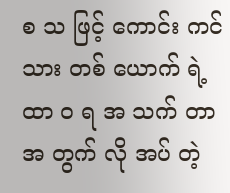စ သ ဖြင့် ကောင်း ကင် သား တစ် ယောက် ရဲ့ ထာ ဝ ရ အ သက် တာ အ တွက် လို အပ် တဲ့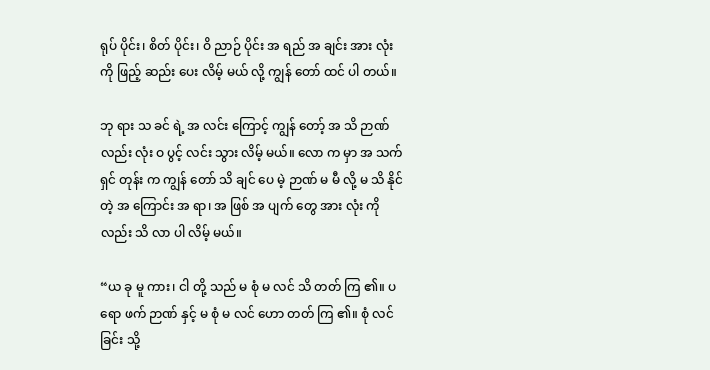ရုပ် ပိုင်း၊ စိတ် ပိုင်း၊ ဝိ ညာဉ် ပိုင်း အ ရည် အ ချင်း အား လုံး ကို ဖြည့် ဆည်း ပေး လိမ့် မယ် လို့ ကျွန် တော် ထင် ပါ တယ်။

ဘု ရား သ ခင် ရဲ့ အ လင်း ကြောင့် ကျွန် တော့် အ သိ ဉာဏ် လည်း လုံး ဝ ပွင့် လင်း သွား လိမ့် မယ်။ လော က မှာ အ သက် ရှင် တုန်း က ကျွန် တော် သိ ချင် ပေ မဲ့ ဉာဏ် မ မီ လို့ မ သိ နိုင် တဲ့ အ ကြောင်း အ ရာ၊ အ ဖြစ် အ ပျက် တွေ အား လုံး ကို လည်း သိ လာ ပါ လိမ့် မယ်။

“ယ ခု မူ ကား၊ ငါ တို့ သည် မ စုံ မ လင် သိ တတ် ကြ ၏။ ပ ရော ဖက် ဉာဏ် နှင့် မ စုံ မ လင် ဟော တတ် ကြ ၏။ စုံ လင် ခြင်း သို့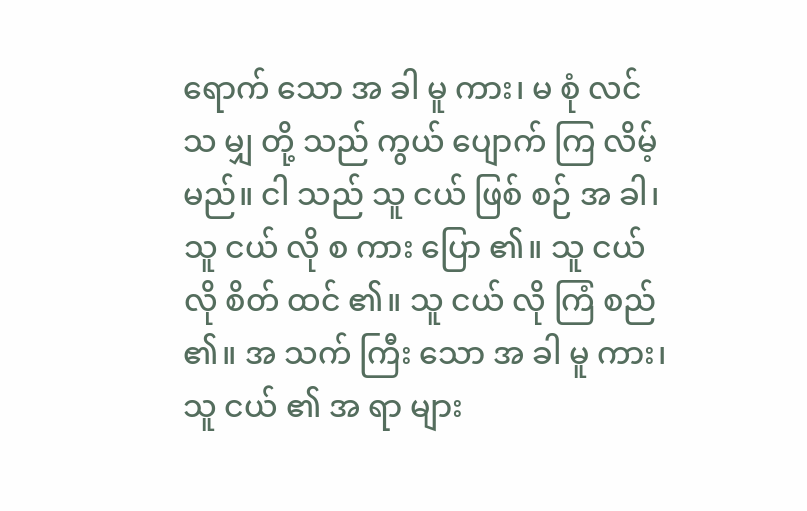ရောက် သော အ ခါ မူ ကား၊ မ စုံ လင် သ မျှ တို့ သည် ကွယ် ပျောက် ကြ လိမ့် မည်။ ငါ သည် သူ ငယ် ဖြစ် စဉ် အ ခါ၊ သူ ငယ် လို စ ကား ပြော ၏။ သူ ငယ် လို စိတ် ထင် ၏။ သူ ငယ် လို ကြံ စည် ၏။ အ သက် ကြီး သော အ ခါ မူ ကား၊ သူ ငယ် ၏ အ ရာ များ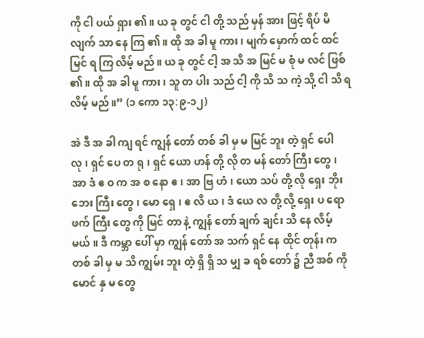ကို ငါ ပယ် ရှား ၏။ ယ ခု တွင် ငါ တို့ သည် မှန် အား ဖြင့် ရိပ် မိ လျက် သာ နေ ကြ ၏။ ထို အ ခါ မူ ကား၊ မျက် မှောက် ထင် ထင် မြင် ရ ကြ လိမ့် မည်။ ယ ခု တွင် ငါ့ အ သိ အ မြင် မ စုံ မ လင် ဖြစ် ၏။ ထို အ ခါ မူ ကား၊ သူ တ ပါး သည် ငါ့ ကို သိ သ ကဲ့ သို့ ငါ သိ ရ လိမ့် မည်။” (၁ ကော ၁၃:၉-၁၂)

အဲ ဒီ အ ခါ ကျ ရင် ကျွန် တော် တစ် ခါ မှ မ မြင် ဘူး တဲ့ ရှင် ပေါ လု၊ ရှင် ပေ တ ရု၊ ရှင် ယော ဟန် တို့ လို တ မန် တော် ကြီး တွေ၊ အာ ဒံ ဧ ဝ က အ စ နော ဧ၊ အာ ဗြ ဟံ၊ ယော သပ် တို့ လို ရှေး ဘိုး ဘေး ကြီး တွေ၊ မော ရှေ၊ ဧ လိ ယ၊ ဒံ ယေ လ တို့ လို့ ရှေး ပ ရော ဖက် ကြီး တွေ ကို မြင် တာ နဲ့ ကျွန် တော် ချက် ချင်း သိ နေ လိမ့် မယ်။ ဒီ ကမ္ဘာ ပေါ် မှာ ကျွန် တော် အ သက် ရှင် နေ ထိုင် တုန်း က တစ် ခါ မှ မ သိ ကျွမ်း ဘူး တဲ့ ရှိ ရှိ သ မျှ ခ ရစ် တော် ၌ ညီ အစ် ကို မောင် နှ မ တွေ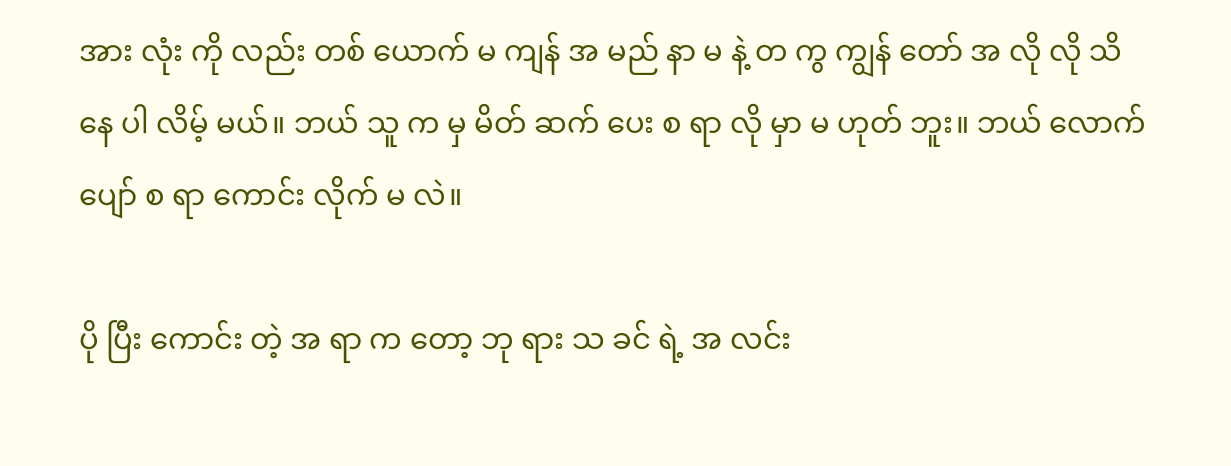အား လုံး ကို လည်း တစ် ယောက် မ ကျန် အ မည် နာ မ နဲ့ တ ကွ ကျွန် တော် အ လို လို သိ နေ ပါ လိမ့် မယ်။ ဘယ် သူ က မှ မိတ် ဆက် ပေး စ ရာ လို မှာ မ ဟုတ် ဘူး။ ဘယ် လောက် ပျော် စ ရာ ကောင်း လိုက် မ လဲ။

ပို ပြီး ကောင်း တဲ့ အ ရာ က တော့ ဘု ရား သ ခင် ရဲ့ အ လင်း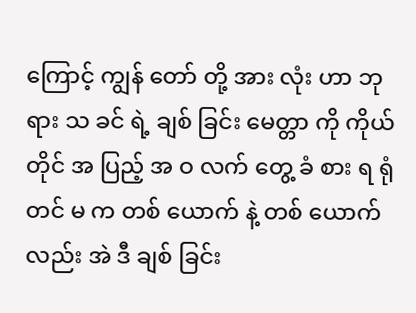ကြောင့် ကျွန် တော် တို့ အား လုံး ဟာ ဘု ရား သ ခင် ရဲ့ ချစ် ခြင်း မေတ္တာ ကို ကိုယ် တိုင် အ ပြည့် အ ဝ လက် တွေ့ ခံ စား ရ ရုံ တင် မ က တစ် ယောက် နဲ့ တစ် ယောက် လည်း အဲ ဒီ ချစ် ခြင်း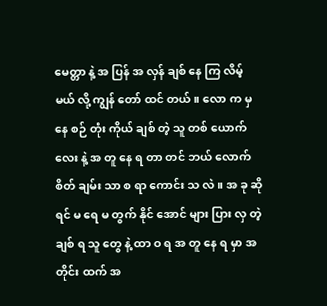မေတ္တာ နဲ့ အ ပြန် အ လှန် ချစ် နေ ကြ လိမ့် မယ် လို့ ကျွန် တော် ထင် တယ်။ လော က မှ နေ စဉ် တုံး ကိုယ် ချစ် တဲ့ သူ တစ် ယောက် လေး နဲ့ အ တူ နေ ရ တာ တင် ဘယ် လောက် စိတ် ချမ်း သာ စ ရာ ကောင်း သ လဲ။ အ ခု ဆို ရင် မ ရေ မ တွက် နိုင် အောင် များ ပြား လှ တဲ့ ချစ် ရ သူ တွေ နဲ့ ထာ ဝ ရ အ တူ နေ ရ မှာ အ တိုင်း ထက် အ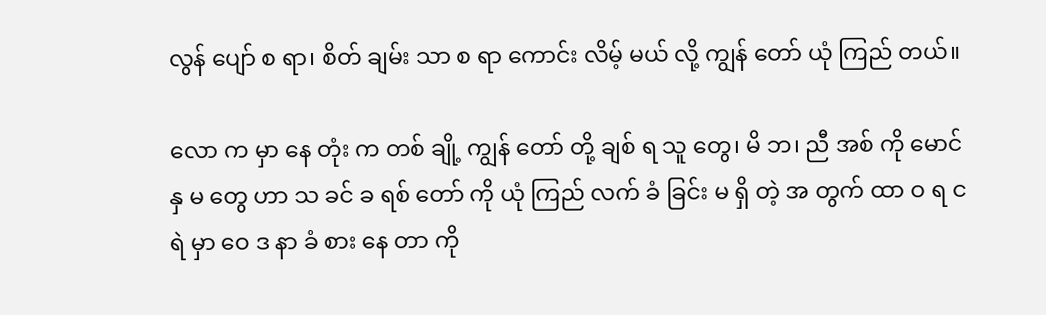လွန် ပျော် စ ရာ၊ စိတ် ချမ်း သာ စ ရာ ကောင်း လိမ့် မယ် လို့ ကျွန် တော် ယုံ ကြည် တယ်။

လော က မှာ နေ တုံး က တစ် ချို့ ကျွန် တော် တို့ ချစ် ရ သူ တွေ၊ ‌မိ ဘ၊ ညီ အစ် ကို မောင် နှ မ တွေ ဟာ သ ခင် ခ ရစ် တော် ကို ယုံ ကြည် လက် ခံ ခြင်း မ ရှိ တဲ့ အ တွက် ထာ ဝ ရ င ရဲ မှာ ဝေ ဒ နာ ခံ စား နေ တာ ကို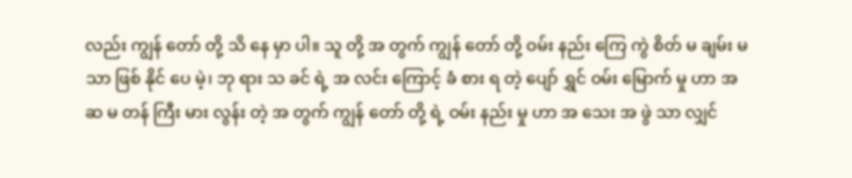လည်း ကျွန် တော် တို့ သိ နေ မှာ ပါ။ သူ တို့ အ တွက် ကျွန် တော် တို့ ဝမ်း နည်း ကြေ ကွဲ စိတ် မ ချမ်း မ သာ ဖြစ် နိုင် ပေ မဲ့၊ ဘု ရား သ ခင် ရဲ့ အ လင်း ကြောင့် ခံ စား ရ တဲ့ ပျော် ရွှင် ဝမ်း မြောက် မှု ဟာ အ ဆ မ တန် ကြီး မား လွန်း တဲ့ အ တွက် ကျွန် တော် တို့ ရဲ့ ဝမ်း နည်း မှု ဟာ အ သေး အ ဖွဲ သာ လျှင်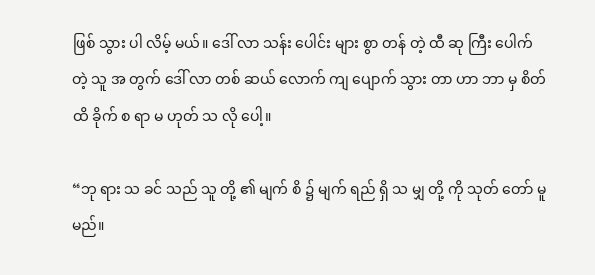ဖြစ် သွား ပါ လိမ့် မယ်။ ဒေါ် လာ သန်း ပေါင်း များ စွာ တန် တဲ့ ထီ ဆု ကြီး ပေါက် တဲ့ သူ အ တွက် ဒေါ် လာ တစ် ဆယ် လောက် ကျ ပျောက် သွား တာ ဟာ ဘာ မှ စိတ် ထိ ခိုက် စ ရာ မ ဟုတ် သ လို ပေါ့။

“ဘု ရား သ ခင် သည် သူ တို့ ၏ မျက် စိ ၌ မျက် ရည် ရှိ သ မျှ တို့ ကို သုတ် တော် မူ မည်။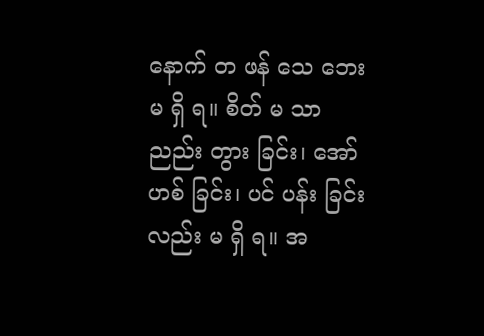နောက် တ ဖန် သေ ဘေး မ ရှိ ရ။ စိတ် မ သာ ညည်း တွား ခြင်း၊ အော် ဟစ် ခြင်း၊ ပင် ပန်း ခြင်း လည်း မ ရှိ ရ။ အ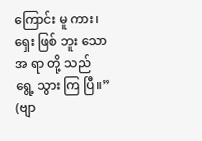ကြောင်း မူ ကား၊ ရှေး ဖြစ် ဘူး သော အ ရာ တို့ သည် ရွေ့ သွား ကြ ပြီ။” (ဗျာ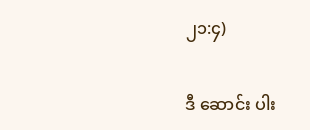၂၁:၄)

ဒီ ဆောင်း ပါး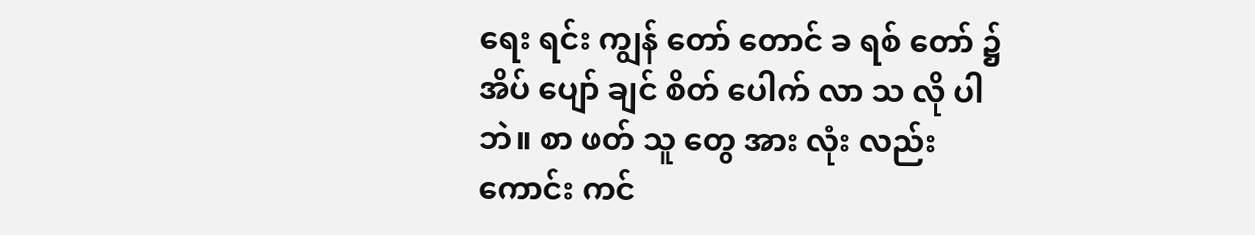ရေး ရင်း ကျွန် တော် တောင် ခ ရစ် တော် ၌ အိပ် ပျော် ချင် စိတ် ပေါက် လာ သ လို ပါ ဘဲ။ စာ ဖတ် သူ တွေ အား လုံး လည်း ကောင်း ကင်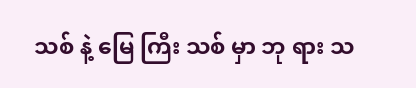သစ် နဲ့ မြေ ကြီး သစ် မှာ ဘု ရား သ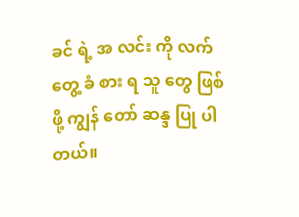ခင် ရဲ့ အ လင်း ကို လက် တွေ့ ခံ စား ရ သူ တွေ ဖြစ် ဖို့ ကျွန် တော် ဆန္ဒ ပြု ပါ တယ်။